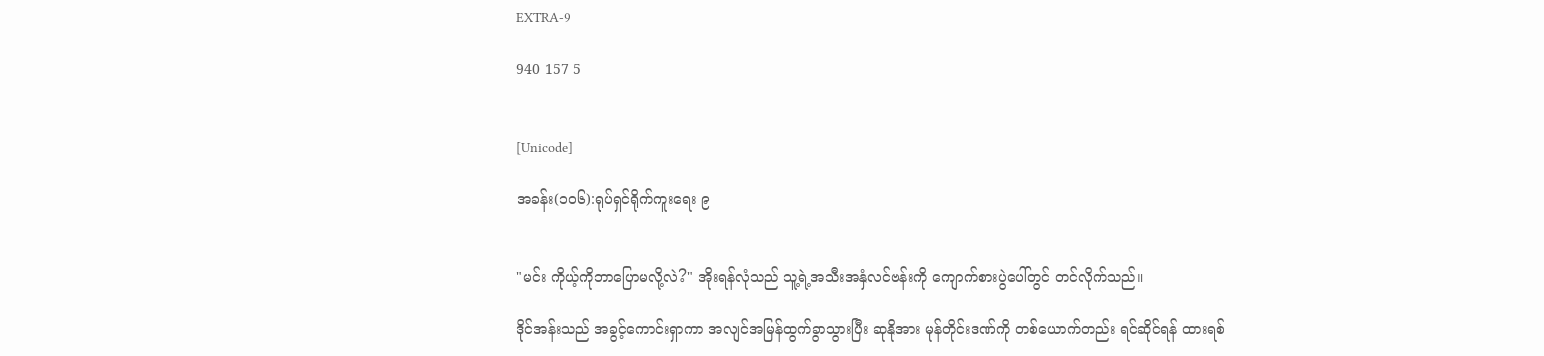EXTRA-9

940 157 5


[Unicode]

အခန်း(၁၀၆):ရုပ်ရှင်ရိုက်ကူးရေး ၉


"မင်း ကိုယ့်ကိုဘာပြောမလို့လဲ?" အိုးရန်လုံသည် သူ့ရဲ့အသီးအနှံလင်ဗန်းကို ကျောက်စားပွဲပေါ်တွင် တင်လိုက်သည်။

ဒိုင်အန်းသည် အခွင့်ကောင်းရှာကာ အလျင်အမြန်ထွက်ခွာသွားပြီး ဆုနိုအား မုန်တိုင်းဒဏ်ကို တစ်ယောက်တည်း ရင်ဆိုင်ရန် ထားရစ်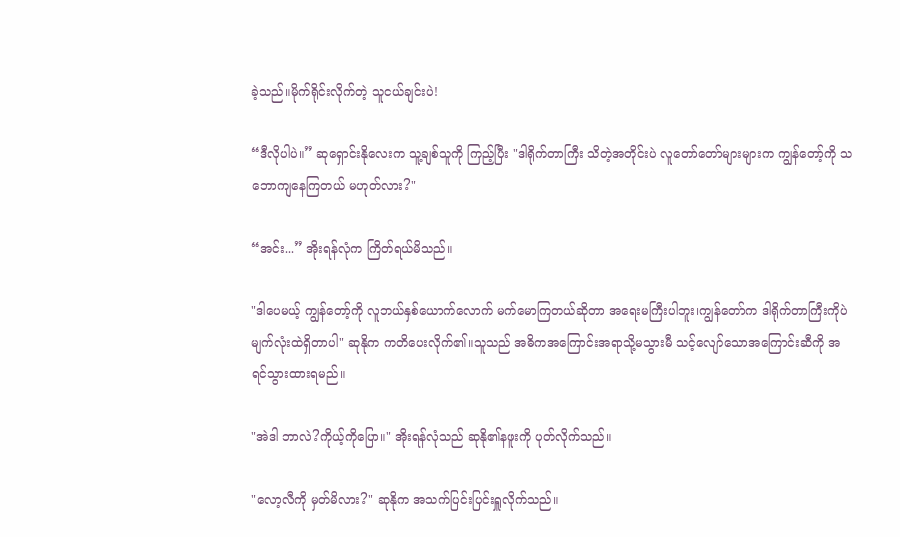ခဲ့သည်။မိုက်ရိုင်းလိုက်တဲ့ သူငယ်ချင်းပဲ!

“ဒီလိုပါပဲ။” ဆုရှောင်းနိုလေးက သူ့ချစ်သူကို ကြည့်ပြီး "ဒါရိုက်တာကြီး သိတဲ့အတိုင်းပဲ လူတော်တော်များများက ကျွန်တော့်ကို သဘောကျနေကြတယ် မဟုတ်လား?"

“အင်း...” အိုးရန်လုံက ကြိတ်ရယ်မိသည်။

"ဒါပေမယ့် ကျွန်တော့်ကို လူဘယ်နှစ်ယောက်လောက် မက်မောကြတယ်ဆိုတာ အရေးမကြီးပါဘူး၊ကျွန်တော်က ဒါရိုက်တာကြီးကိုပဲ မျက်လုံးထဲရှိတာပါ" ဆုနိုက ကတိပေးလိုက်၏။သူသည် အဓိကအကြောင်းအရာသို့မသွားမီ သင့်လျော်သောအကြောင်းဆီကို အရင်သွားထားရမည်။

"အဲဒါ ဘာလဲ?ကိုယ့်ကိုပြော။" အိုးရန်လုံသည် ဆုနို၏နဖူးကို ပုတ်လိုက်သည်။

"လော့လီကို မှတ်မိလား?" ဆုနိုက အသက်ပြင်းပြင်းရှူလိုက်သည်။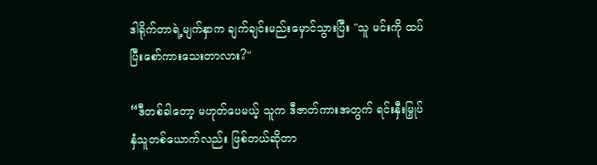ဒါရိုက်တာရဲ့မျက်နှာက ချက်ချင်းမည်းမှောင်သွားပြီး "သူ မင်းကို ထပ်ပြီးစော်ကားသေးတာလား?"

“ဒီတစ်ခါတော့ မဟုတ်ပေမယ့် သူက ဒီဇာတ်ကားအတွက် ရင်းနှီးမြှုပ်နှံသူတစ်ယောက်လည်း ဖြစ်တယ်ဆိုတာ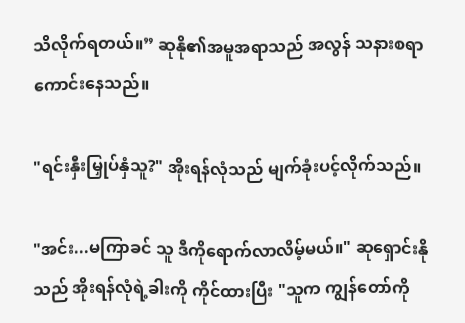သိလိုက်ရတယ်။” ဆုနို၏အမူအရာသည် အလွန် သနားစရာကောင်းနေသည်။

"ရင်းနှီးမြှုပ်နှံသူ?" အိုးရန်လုံသည် မျက်ခုံးပင့်လိုက်သည်။

"အင်း...မကြာခင် သူ ဒီကိုရောက်လာလိမ့်မယ်။" ဆုရှောင်းနိုသည် အိုးရန်လုံရဲ့ခါးကို ကိုင်ထားပြီး "သူက ကျွန်တော်ကို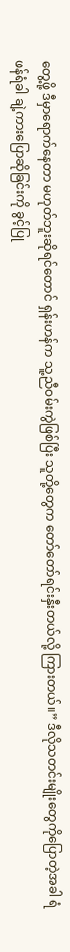တွေ့ဖို့ ဒီမှာရောက်နေတာ မဟုတ်ဘူးဆိုရင်တောင် ရှန်းဟန်က သူ့ညီဝမ်းကွဲဖြစ်ပြီး သူတို့တွေက တော်တော်ရင်းနှီးတယ်လို့ ကြားတယ်။” ဒီလိုသတင်းမျိုးတွေကိုပြောတဲ့အခါ ရံဖန်ရံခါ ချဲ့ကားပြောဆိုခြင်းကို ခွင့်ပြု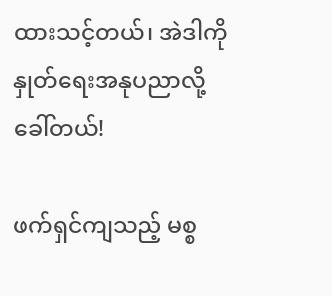ထားသင့်တယ်၊ အဲဒါကို နှုတ်ရေးအနုပညာလို့ ခေါ်တယ်!

ဖက်ရှင်ကျသည့် မစ္စ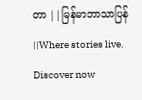တာ ||မြန်မာဘာသာပြန်||Where stories live. Discover now